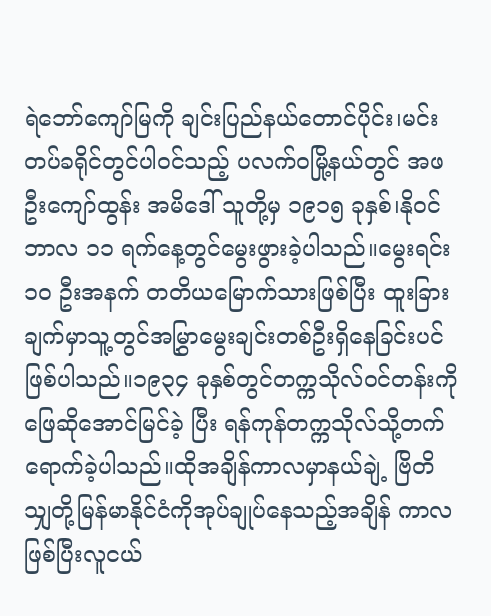ရဲဘော်ကျော်မြကို ချင်းပြည်နယ်တောင်ပိုင်း၊မင်းတပ်ခရိုင်တွင်ပါဝင်သည့် ပလက်ဝမြို့နယ်တွင် အဖ ဦးကျော်ထွန်း အမိဒေါ် သူတို့မှ ၁၉၁၅ ခုနှစ်၊နိုဝင်ဘာလ ၁၁ ရက်နေ့တွင်မွေးဖွားခဲ့ပါသည်။မွေးရင်း ၁ဝ ဦးအနက် တတိယမြောက်သားဖြစ်ပြီး ထူးခြားချက်မှာသူ့တွင်အမြွှာမွေးချင်းတစ်ဦးရှိနေခြင်းပင် ဖြစ်ပါသည်။၁၉၃၄ ခုနှစ်တွင်တက္ကသိုလ်ဝင်တန်းကိုဖြေဆိုအောင်မြင်ခဲ့ ပြီး ရန်ကုန်တက္ကသိုလ်သို့တက်ရောက်ခဲ့ပါသည်။ထိုအချိန်ကာလမှာနယ်ချဲ့ ဗြိတိသျှတို့မြန်မာနိုင်ငံကိုအုပ်ချုပ်နေသည့်အချိန် ကာလဖြစ်ပြီးလူငယ်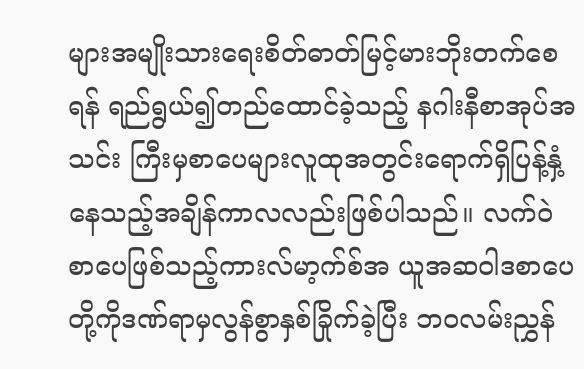များအမျိုးသားရေးစိတ်ဓာတ်မြင့်မားဘိုးတက်စေရန် ရည်ရွယ်၍တည်ထောင်ခဲ့သည့် နဂါးနီစာအုပ်အသင်း ကြီးမှစာပေများလူထုအတွင်းရောက်ရှိပြန့်နှံ့နေသည့်အချိန်ကာလလည်းဖြစ်ပါသည်။ လက်ဝဲစာပေဖြစ်သည့်ကားလ်မာ့က်စ်အ ယူအဆဝါဒစာပေတို့ကိုဒဏ်ရာမှလွန်စွာနှစ်ခြိုက်ခဲ့ပြီး ဘဝလမ်းညွှန်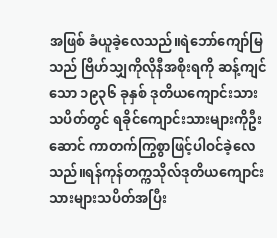အဖြစ် ခံယူခဲ့လေသည်။ရဲဘော်ကျော်မြသည် ဗြိဟ်သျှကိုလိုနီအစိုးရကို ဆန့်ကျင်သော ၁၉၃၆ ခုနှစ် ဒုတိယကျောင်းသားသပိတ်တွင် ရခိုင်ကျောင်းသားများကိုဦးဆောင် ကာတက်ကြွစွာဖြင့်ပါဝင်ခဲ့လေသည်။ရန်ကုန်တက္ကသိုလ်ဒုတိယကျောင်းသားများသပိတ်အပြီး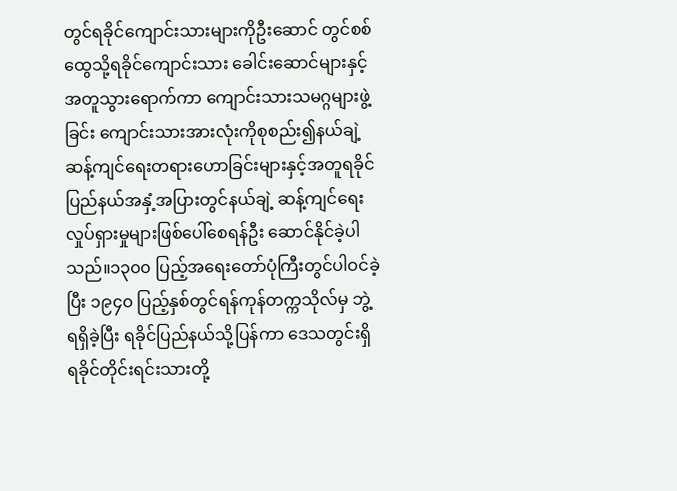တွင်ရခိုင်ကျောင်းသားများကိုဦးဆောင် တွင်စစ်ထွေသို့ရခိုင်ကျောင်းသား ခေါင်းဆောင်များနှင့်အတူသွားရောက်ကာ ကျောင်းသားသမဂ္ဂများဖွဲ့ ခြင်း ကျောင်းသားအားလုံးကိုစုစည်း၍နယ်ချဲ့ ဆန့်ကျင်ရေးတရားဟောခြင်းများနှင့်အတူရခိုင်ပြည်နယ်အနှံ့အပြားတွင်နယ်ချဲ့ ဆန့်ကျင်ရေးလှုပ်ရှားမှုများဖြစ်ပေါ်စေရန်ဦး ဆောင်နိုင်ခဲ့ပါသည်။၁၃၀၀ ပြည့်အရေးတော်ပုံကြီးတွင်ပါဝင်ခဲ့ပြီး ၁၉၄၀ ပြည့်နှစ်တွင်ရန်ကုန်တက္ကသိုလ်မှ ဘွဲ့ရရှိခဲ့ပြီး ရခိုင်ပြည်နယ်သို့ပြန်ကာ ဒေသတွင်းရှိ ရခိုင်တိုင်းရင်းသားတို့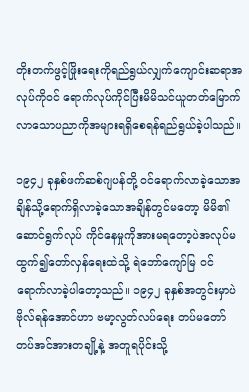တိုးတက်ဖွင့်ဖြိုးရေးကိုရည်ရွယ်လျှက်ကျောင်းဆရာအလုပ်ကိုဝင် ရောက်လုပ်ကိုင်ပြီးမိမိသင်ယူတတ်မြောက်လာသောပညာကိုအများရရှိစေရန်ရည်ရွယ်ခဲ့ပါသည်။

၁၉၄၂ ခုနှစ်ဖက်ဆစ်ဂျပန်တို့ ဝင်ရောက်လာခဲ့သောအချိန်သို့ရောက်ရှိလာခဲ့သောအချိန်တွင်မတော့ မိမိ၏ဆောင်ရွက်လုပ် ကိုင်နေမှုကိုအားမရတော့ပဲအလုပ်မထွက်၍တော်လှန်ရေးထဲသို့ ရဲဘော်ကျော်မြ ဝင်ရောက်လာခဲ့ပါတော့သည်။ ၁၉၄၂ ခုနှစ်အတွင်းမှာပဲ ဗိုလ်ရန်အောင်ဟာ ဗမာ့လွတ်လပ်ရေး တပ်မတော် တပ်အင်အားတချို့နဲ့ အတူရပိုင်းသို့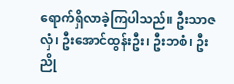ရောက်ရှိလာခဲ့ကြပါသည်။ ဦးသာဇလှံ၊ ဦးအောင်ထွန်းဦး၊ ဦးဘစံ၊ ဦးညို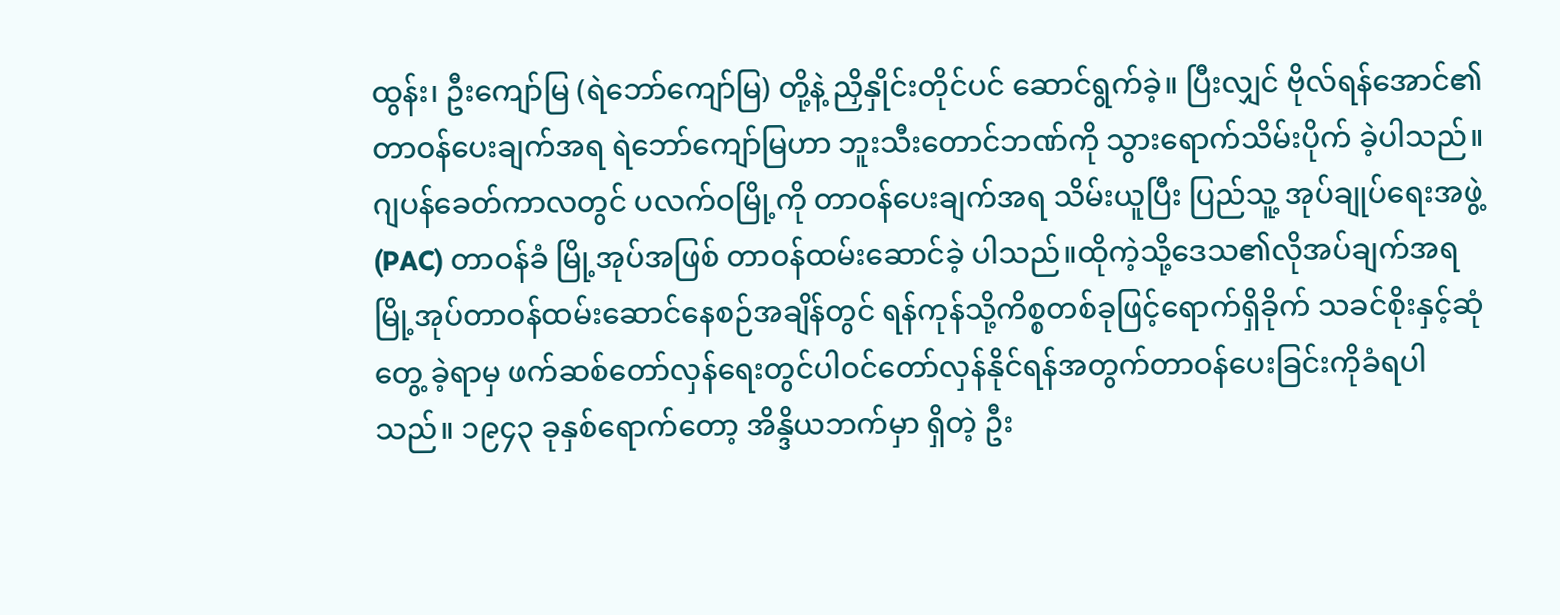ထွန်း၊ ဦးကျော်မြ (ရဲဘော်ကျော်မြ) တို့နဲ့ ညှိနှိုင်းတိုင်ပင် ဆောင်ရွက်ခဲ့။ ပြီးလျှင် ဗိုလ်ရန်အောင်၏တာဝန်ပေးချက်အရ ရဲဘော်ကျော်မြဟာ ဘူးသီးတောင်ဘဏ်ကို သွားရောက်သိမ်းပိုက် ခဲ့ပါသည်။ ဂျပန်ခေတ်ကာလတွင် ပလက်ဝမြို့ကို တာဝန်ပေးချက်အရ သိမ်းယူပြီး ပြည်သူ့ အုပ်ချုပ်ရေးအဖွဲ့ (PAC) တာဝန်ခံ မြို့အုပ်အဖြစ် တာဝန်ထမ်းဆောင်ခဲ့ ပါသည်။ထိုကဲ့သို့ဒေသ၏လိုအပ်ချက်အရမြို့အုပ်တာဝန်ထမ်းဆောင်နေစဉ်အချိန်တွင် ရန်ကုန်သို့ကိစ္စတစ်ခုဖြင့်ရောက်ရှိခိုက် သခင်စိုးနှင့်ဆုံတွေ့ ခဲ့ရာမှ ဖက်ဆစ်တော်လှန်ရေးတွင်ပါဝင်တော်လှန်နိုင်ရန်အတွက်တာဝန်ပေးခြင်းကိုခံရပါသည်။ ၁၉၄၃ ခုနှစ်ရောက်တော့ အိန္ဒိယဘက်မှာ ရှိတဲ့ ဦး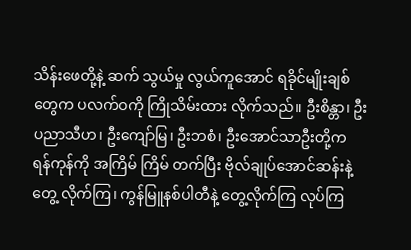သိန်းဖေတို့နဲ့ ဆက် သွယ်မှု လွယ်ကူအောင် ရခိုင်မျိုးချစ်တွေက ပလက်ဝကို ကြိုသိမ်းထား လိုက်သည်။ ဦးစိန္တာ၊ ဦးပညာသီဟ၊ ဦးကျော်မြ၊ ဦးဘစံ၊ ဦးအောင်သာဦးတို့က ရန်ကုန်ကို အကြိမ် ကြိမ် တက်ပြီး ဗိုလ်ချုပ်အောင်ဆန်းနဲ့ တွေ့ လိုက်ကြ၊ ကွန်မြူနစ်ပါတီနဲ့ တွေ့လိုက်ကြ လုပ်ကြ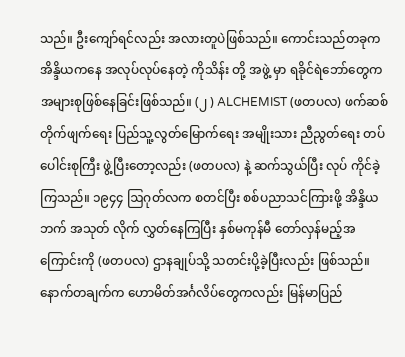သည်။ ဦးကျော်ရင်လည်း အလားတူပဲဖြစ်သည်။ ကောင်းသည်တခုက အိန္ဒိယကနေ အလုပ်လုပ်နေတဲ့ ကိုသိန်း တို့ အဖွဲ့ မှာ ရခိုင်ရဲဘော်တွေက အများစုဖြစ်နေခြင်းဖြစ်သည်။ (၂ ) ALCHEMIST (ဖတပလ) ဖက်ဆစ်တိုက်ဖျက်ရေး ပြည်သူ့လွတ်မြောက်ရေး အမျိုးသား ညီညွတ်ရေး တပ်ပေါင်းစုကြီး ဖွဲ့ပြီးတော့လည်း (ဖတပလ) နဲ့ ဆက်သွယ်ပြီး လုပ် ကိုင်ခဲ့ကြသည်။ ၁၉၄၄ ဩဂုတ်လက စတင်ပြီး စစ်ပညာသင်ကြားဖို့ အိန္ဒိယဘက် အသုတ် လိုက် လွှတ်နေကြပြီး နှစ်မကုန်မီ တော်လှန်မည့်အကြောင်းကို (ဖတပလ) ဌာနချုပ်သို့ သတင်းပို့ခဲ့ပြီးလည်း ဖြစ်သည်။ နောက်တချက်က ဟောမိတ်အင်္ဂလိပ်တွေကလည်း မြန်မာပြည်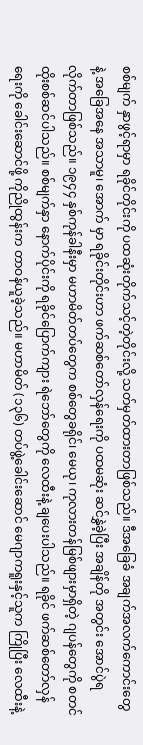စစ်မျက် နှာဖွင့်ရာမှာ ရခိုင်တိုင်းကို ပထဆုံးတိုက်သင့်တဲ့တိုင်းလို့ သတ်မှတ်ထားတာဖြစ်သည်။ ဒီအခြေခံ အချက်အလက်ကောင်းတွေနဲ့ အခြေအနေ အသာမူ၊ အောက် မှာ ရခိုင်းတိုင်းဟာ ဖက်ဆစ်တော်လှန်ရေးကို ပထမဆုံး ဆင်နွှဲခဲ့ပြီး အချိန်တို အတွင်း အောင်ပွဲရလိုက်တာဖြစ်သည်။ ၁၉၄၄ နှစ်ကုန်ခါနီးမှာ မဟာမိတ်တပ်တွေက စစ်တွေခရိုင်၊ မေယု၊ ကုလားတန်မြစ်ဖျားမှာရှိတဲ့ ဂျပန်တွေကို စတင်ထိုးစစ်ဆင်ပါသည်။ စစ်မျက်နှာ နောက်ပိုင်းကို ရခိုင်ပြောက်ကျား ရဲဘော်တွေကို လေထီးနဲ့ ချပေးပါသည်။ ရခိုင် ဖက်ဆစ်တော်လှန်ရေးကို ခေါင်းဆောင်ဖို့ ကိုညိုထွန်းက တာဝန်ယူခဲ့သည်။ မဟာမိတ် (၁၃၆) တပ်ဖွဲ့ခေါင်းဆောင် မေဂျာကရူးနှင့်သူက ကြိုပြီး လေထီးနဲ့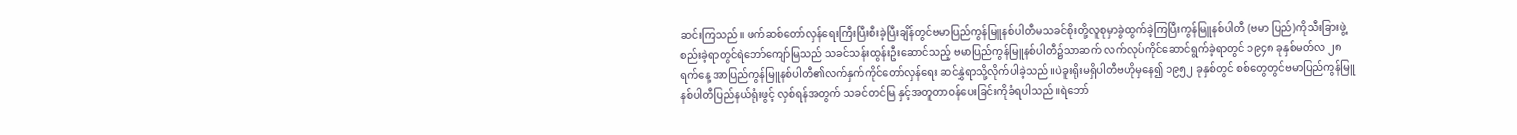ဆင်းကြသည်။ ဖက်ဆစ်တော်လှန်ရေးကြီးပြီးစီးခဲ့ပြီးချိန်တွင်ဗမာပြည်ကွန်မြူနစ်ပါတီမသခင်စိုးတို့လူစုမှာခွဲထွက်ခဲ့ကြပြီးကွန်မြူနစ်ပါတီ (ဗမာ ပြည်)ကိုသီးခြားဖွဲ့စည်းခဲ့ရာတွင်ရဲဘော်ကျော်မြသည် သခင်သန်းထွန်းဦးဆောင်သည့် ဗမာပြည်ကွန်မြူနစ်ပါတီ၌သာဆက် လက်လုပ်ကိုင်ဆောင်ရွက်ခဲ့ရာတွင် ၁၉၄၈ ခုနှစ်မတ်လ ၂၈ ရက်နေ့ အာပြည်ကွန်မြူနစ်ပါတီ၏လက်နှက်ကိုင်တော်လှန်ရေး ဆင်နွှဲရာသို့လိုက်ပါခဲ့သည်။ပဲခူးရိုးမရှိပါတီဗဟိုမှနေ၍ ၁၉၅၂ ခုနှစ်တွင် စစ်တွေတွင်ဗမာပြည်ကွန်မြူနစ်ပါတီပြည်နယ်ရုံးဖွင့် လှစ်ရန်အတွက် သခင်တင်မြ နှင့်အတူတာဝန်ပေးခြင်းကိုခံရပါသည်။ရဲဘော်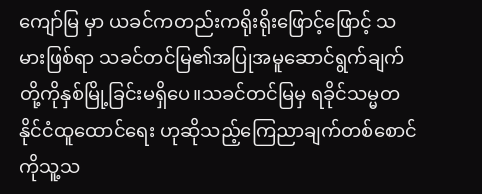ကျော်မြ မှာ ယခင်ကတည်းကရိုးရိုးဖြောင့်ဖြောင့် သမားဖြစ်ရာ သခင်တင်မြ၏အပြုအမူဆောင်ရွက်ချက်တို့ကိုနှစ်မြို့ခြင်းမရှိပေ။သခင်တင်မြမှ ရခိုင်သမ္မတနိုင်ငံထူထောင်ရေး ဟုဆိုသည့်ကြေညာချက်တစ်စောင်ကိုသူ့သ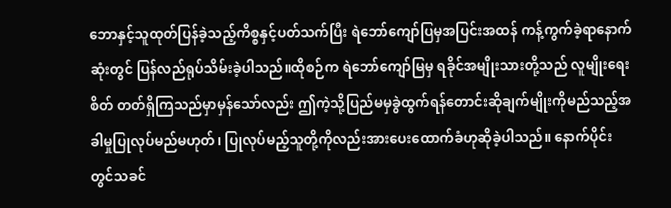ဘောနှင့်သူထုတ်ပြန်ခဲ့သည့်ကိစ္စနှင့်ပတ်သက်ပြီး ရဲဘော်ကျော်ပြမှအပြင်းအထန် ကန့်ကွက်ခဲ့ရာနောက်ဆုံးတွင် ပြန်လည်ရုပ်သိမ်းခဲ့ပါသည်။ထိုစဉ်က ရဲဘော်ကျော်မြမှ ရခိုင်အမျိုးသားတို့သည် လူမျိုးရေးစိတ် တတ်ရှိကြသည်မှာမှန်သော်လည်း ဤကဲ့သို့ပြည်မမှခွဲထွက်ရန်တောင်းဆိုချက်မျိုးကိုမည်သည့်အခါမှုပြုလုပ်မည်မဟုတ်၊ ပြုလုပ်မည့်သူတို့ကိုလည်းအားပေးထောက်ခံဟုဆိုခဲ့ပါသည်။ နောက်ပိုင်းတွင်သခင်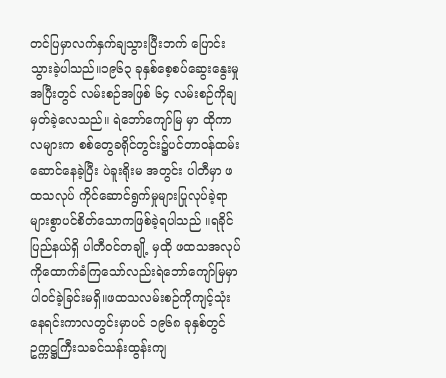တင်ပြမှာလက်နှက်ချသွားပြီးဘက် ပြောင်းသွားခဲ့ပါသည်။၁၉၆၃ ခုနှစ်စေ့စပ်ဆွေးနွေးမှုအပြီးတွင် လမ်းစဉ်အဖြစ် ၆၄ လမ်းစဉ်ကိုချမှတ်ခဲ့လေသည်။ ရဲဘော်ကျော်မြ မှာ ထိုကာလများက စစ်တွေခရိုင်တွင်း၌ပင်တာဝန်ထမ်းဆောင်နေခဲ့ပြီး ပဲခူးရိုးမ အတွင်း ပါတီမှာ ဖထသလုပ် ကိုင်ဆောင်ရွက်မှုများပြုလုပ်ခဲ့ရာများစွာပင်စိတ်သောကဖြစ်ခဲ့ရပါသည် ။ရခိုင်ပြည်နယ်ရှိ ပါတီဝင်တချို့ မှထို ဖထသအလုပ် ကိုထောက်ခံကြသော်လည်းရဲဘော်ကျော်မြမှာပါဝင်ခဲ့ခြင်းမရှိ။ဖထသလမ်းစဉ်ကိုကျင့်သုံးနေရင်းကာလတွင်းမှာပင် ၁၉၆၈ ခုနှစ်တွင်ဥက္ကဋ္ဌကြီးသခင်သန်းထွန်းကျ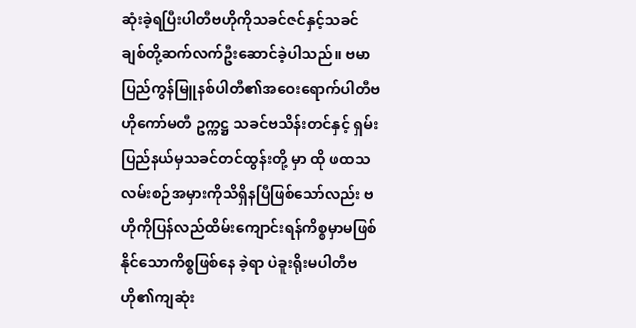ဆုံးခဲ့ရပြီးပါတီဗဟိုကိုသခင်ဇင်နှင့်သခင်ချစ်တို့ဆက်လက်ဦးဆောင်ခဲ့ပါသည်။ ဗမာပြည်ကွန်မြူနစ်ပါတီ၏အဝေးရောက်ပါတီဗဟိုကော်မတီ ဥက္ကဋ္ဌ သခင်ဗသိန်းတင်နှင့် ရှမ်းပြည်နယ်မှသခင်တင်ထွန်းတို့ မှာ ထို ဖထသ လမ်းစဉ်အမှားကိုသိရှိနပြီဖြစ်သော်လည်း ဗဟိုကိုပြန်လည်ထိမ်းကျောင်းရန်ကိစ္စမှာမဖြစ်နိုင်သောကိစ္စဖြစ်နေ ခဲ့ရာ ပဲခူးရိုးမပါတီဗဟို၏ကျဆုံး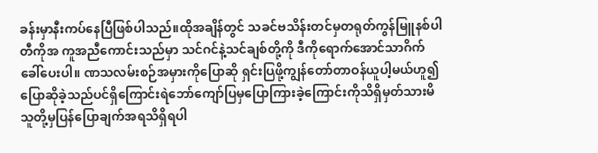ခန်းမှာနီးကပ်နေပြီဖြစ်ပါသည်။ထိုအချိန်တွင် သခင်ဗသိန်းတင်မှတရုတ်ကွန်မြူနစ်ပါတီကိုအ ကူအညီကောင်းသည်မှာ သင်ဂင်နဲ့သင်ချစ်တို့ကို ဒီကိုရောက်အောင်သာဂိက်ခေါ်ပေးပါ။ ဏသလမ်းစဉ်အမှားကိုပြောဆို ရှင်းပြဖို့ကျွန်တော်တာဝန်ယူပါ့မယ်ဟူ၍ ပြောဆိုခဲ့သည်ပင်ရှိကြောင်းရဲဘော်ကျော်ပြမှပြောကြားခဲ့ကြောင်းကိုသိရှိမှတ်သားမိ သူတို့မှပြန်ပြောချက်အရသိရှိရပါ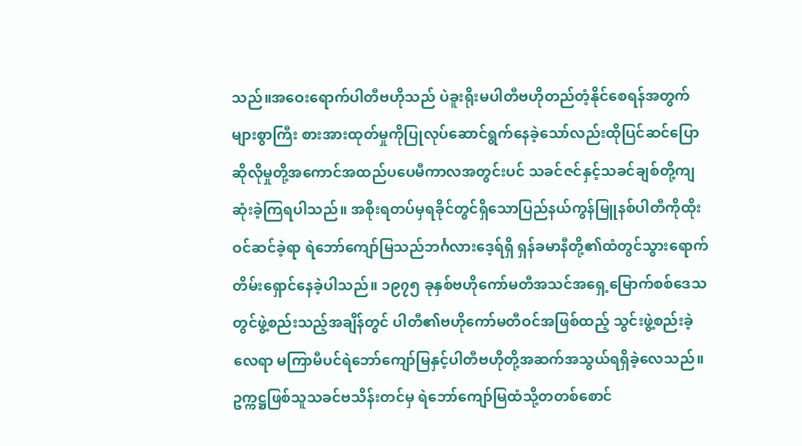သည်။အဝေးရောက်ပါတီဗဟိုသည် ပဲခူးရိုးမပါတီဗဟိုတည်တံ့နိုင်စေရန်အတွက်များစွာကြီး စားအားထုတ်မှုကိုပြုလုပ်ဆောင်ရွက်နေခဲ့သော်လည်းထိုပြင်ဆင်ပြောဆိုလိုမှုတို့အကောင်အထည်ပပေမီကာလအတွင်းပင် သခင်ဇင်နှင့်သခင်ချစ်တို့ကျဆုံးခဲ့ကြရပါသည်။ အစိုးရတပ်မှရခိုင်တွင်ရှိသောပြည်နယ်ကွန်မြူနစ်ပါတီကိုထိုးဝင်ဆင်ခဲ့ရာ ရဲဘော်ကျော်မြသည်ဘင်္ဂလားဒေ့ရ်ရှိ ရှန်ခမာနီတို့၏ထံတွင်သွားရောက်တိမ်းရှောင်နေခဲ့ပါသည်။ ၁၉၇၅ ခုနှစ်ဗဟိုကော်မတီအသင်အရှေ့မြောက်စစ်ဒေသတွင်ဖွဲ့စည်းသည့်အချိန်တွင် ပါတီ၏ဗဟိုကော်မတီဝင်အဖြစ်ထည့် သွင်းဖွဲ့စည်းခဲ့လေရာ မကြာမီပင်ရဲဘော်ကျော်မြနှင့်ပါတီဗဟိုတို့အဆက်အသွယ်ရရှိခဲ့လေသည်။ဥက္ကဋ္ဌဖြစ်သူသခင်ဗသိန်းတင်မှ ရဲဘော်ကျော်မြထံသို့တတစ်စောင်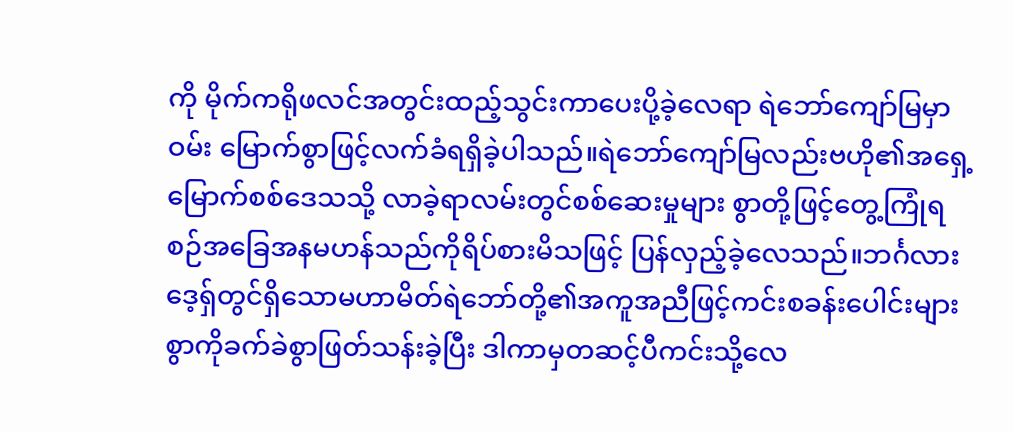ကို မိုက်ကရိုဖလင်အတွင်းထည့်သွင်းကာပေးပို့ခဲ့လေရာ ရဲဘော်ကျော်မြမှာဝမ်း မြောက်စွာဖြင့်လက်ခံရရှိခဲ့ပါသည်။ရဲဘော်ကျော်မြလည်းဗဟို၏အရှေ့မြောက်စစ်ဒေသသို့ လာခဲ့ရာလမ်းတွင်စစ်ဆေးမှုများ စွာတို့ဖြင့်တွေ့ကြုံရစဉ်အခြေအနမဟန်သည်ကိုရိပ်စားမိသဖြင့် ပြန်လှည့်ခဲ့လေသည်။ဘင်္ဂလားဒေ့ရှ်တွင်ရှိသောမဟာမိတ်ရဲဘော်တို့၏အကူအညီဖြင့်ကင်းစခန်းပေါင်းများစွာကိုခက်ခဲစွာဖြတ်သန်းခဲ့ပြီး ဒါကာမှတဆင့်ပီကင်းသို့လေ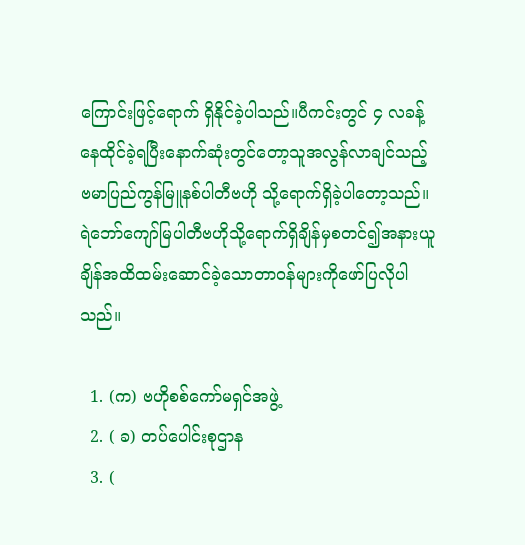ကြောင်းဖြင့်ရောက် ရှိနိုင်ခဲ့ပါသည်။ပီကင်းတွင် ၄ လခန့်နေထိုင်ခဲ့ရပြီးနောက်ဆုံးတွင်တော့သူအလွန်လာချင်သည့် ဗမာပြည်ကွန်မြူနစ်ပါတီဗဟို သို့ရောက်ရှိခဲ့ပါတော့သည်။ ရဲဘော်ကျော်မြပါတီဗဟိုသို့ရောက်ရှိချိန်မှစတင်၍အနားယူချိန်အထိထမ်းဆောင်ခဲ့သောတာဝန်များကိုဖော်ပြလိုပါသည်။

  1. (က) ဗဟိုစစ်ကော်မရှင်အဖွဲ့
  2. ( ခ) တပ်ပေါင်းစုဌာန
  3. (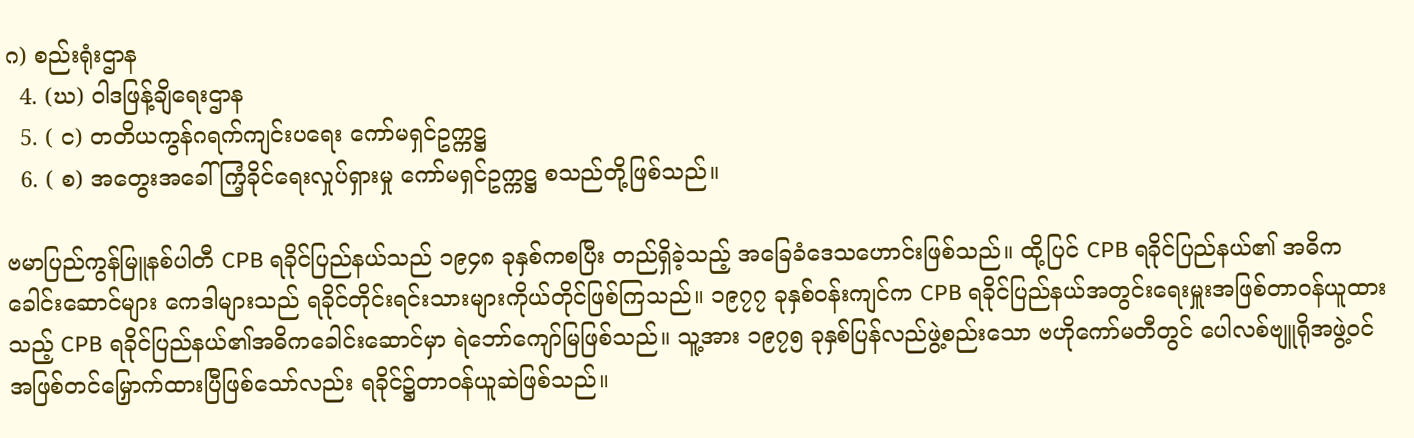ဂ) စည်းရုံးဌာန
  4. (ဃ) ဝါဒဖြန့်ချိရေးဌာန
  5. ( င) တတိယကွန်ဂရက်ကျင်းပရေး ကော်မရှင်ဥက္ကဋ္ဌ
  6. ( စ) အတွေးအခေါ်ကြံ့ခိုင်ရေးလှုပ်ရှားမှု ကော်မရှင်ဥက္ကဋ္ဌ စသည်တို့ဖြစ်သည်။

ဗမာပြည်ကွန်မြူနစ်ပါတီ CPB ရခိုင်ပြည်နယ်သည် ၁၉၄၈ ခုနှစ်ကစပြီး တည်ရှိခဲ့သည့် အခြေခံဒေသဟောင်းဖြစ်သည်။ ထို့ပြင် CPB ရခိုင်ပြည်နယ်၏ အဓိက ခေါင်းဆောင်များ ကေဒါများသည် ရခိုင်တိုင်းရင်းသားများကိုယ်တိုင်ဖြစ်ကြသည်။ ၁၉၇၇ ခုနှစ်ဝန်းကျင်က CPB ရခိုင်ပြည်နယ်အတွင်းရေးမှူးအဖြစ်တာဝန်ယူထားသည့် CPB ရခိုင်ပြည်နယ်၏အဓိကခေါင်းဆောင်မှာ ရဲဘော်ကျော်မြဖြစ်သည်။ သူ့အား ၁၉၇၅ ခုနှစ်ပြန်လည်ဖွဲ့စည်းသော ဗဟိုကော်မတီတွင် ပေါလစ်ဗျူရိုအဖွဲ့ဝင်အဖြစ်တင်မြှောက်ထားပြီဖြစ်သော်လည်း ရခိုင်၌တာဝန်ယူဆဲဖြစ်သည်။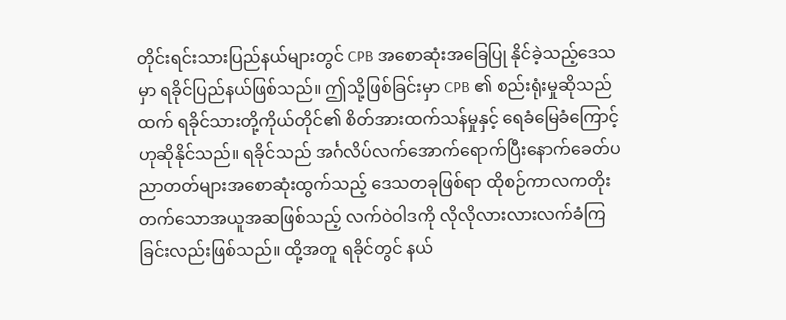တိုင်းရင်းသားပြည်နယ်များတွင် CPB အစောဆုံးအခြေပြု နိုင်ခဲ့သည့်ဒေသမှာ ရခိုင်ပြည်နယ်ဖြစ်သည်။ ဤသို့ဖြစ်ခြင်းမှာ CPB ၏ စည်းရုံးမှုဆိုသည်ထက် ရခိုင်သားတို့ကိုယ်တိုင်၏ စိတ်အားထက်သန်မှုနှင့် ရေခံမြေခံကြောင့်ဟုဆိုနိုင်သည်။ ရခိုင်သည် အင်္ဂလိပ်လက်အောက်ရောက်ပြီးနောက်ခေတ်ပညာတတ်များအစောဆုံးထွက်သည့် ဒေသတခုဖြစ်ရာ ထိုစဉ်ကာလကတိုးတက်သောအယူအဆဖြစ်သည့် လက်ဝဲဝါဒကို လိုလိုလားလားလက်ခံကြခြင်းလည်းဖြစ်သည်။ ထို့အတူ ရခိုင်တွင် နယ်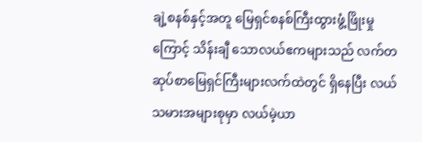ချဲ့စနစ်နှင့်အတူ မြေရှင်စနစ်ကြီးထွားဖွံ့ဖြိုးမှုကြောင့် သိန်းချီ သောလယ်ဧကများသည် လက်တဆုပ်စာမြေရှင်ကြီးများလက်ထဲတွင် ရှိနေပြီး လယ်သမားအများစုမှာ လယ်မဲ့ယာ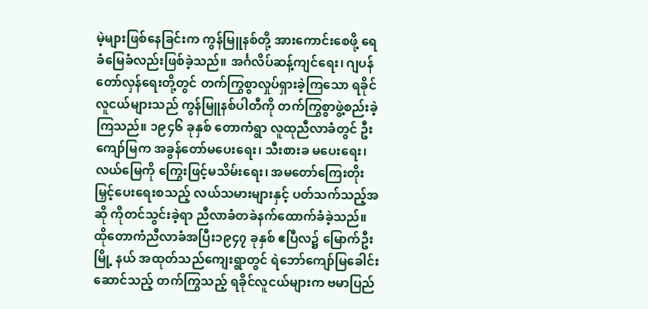မဲ့များဖြစ်နေခြင်းက ကွန်မြူနစ်တို့ အားကောင်းစေဖို့ ရေခံမြေခံလည်းဖြစ်ခဲ့သည်။ အင်္ဂလိပ်ဆန့်ကျင်ရေး၊ ဂျပန်တော်လှန်ရေးတို့တွင် တက်ကြွစွာလှုပ်ရှားခဲ့ကြသော ရခိုင်လူငယ်များသည် ကွန်မြူနစ်ပါတီကို တက်ကြွစွာဖွဲ့စည်းခဲ့ကြသည်။ ၁၉၄၆ ခုနှစ် တောကံရွာ လူထုညီလာခံတွင် ဦးကျော်မြက အခွန်တော်မပေးရေး၊ သီးစားခ မပေးရေး၊ လယ်မြေကို ကြွေးဖြင့်မသိမ်းရေး၊ အမတော်ကြေးတိုးမြှင့်ပေးရေးစသည့် လယ်သမားများနှင့် ပတ်သက်သည့်အဆို ကိုတင်သွင်းခဲ့ရာ ညီလာခံတခဲနက်ထောက်ခံခဲ့သည်။ ထိုတောကံညီလာခံအပြီး၁၉၄၇ ခုနှစ် ဧပြီလ၌ မြောက်ဦးမြို့ နယ် အထုတ်သည်ကျေးရွာတွင် ရဲဘော်ကျော်မြခေါင်းဆောင်သည့် တက်ကြွသည့် ရခိုင်လူငယ်များက ဗမာပြည်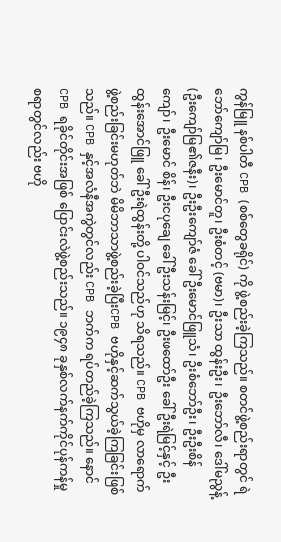ကွန်မြူ နစ်ပါတီ CPB (စစ်တွေခရိုင်) ကို ဖွဲ့စည်းခဲ့ကြသည်။ စတင်ဖွဲ့စည်းရာတွင် ရဲဘော်ကျော်မြ၊ ဦးမောင်တူ၊ ဦးစံတင့် (ဗမာ)၊ ဦးသာ ထွန်းဦး၊ ဦးဘော်လီ၊ ဒေါ်မညွန့် (ဦးကျော်မြ၏ဇနီး)၊ ဦးဦးကျော်ဇံ ခေါ် ဦးမောင်ဖြူသံ၊ ဦးစံဘော်ဦး၊ ဦးဦးစိန်ကျော်၊ ဦးမောင် စိန်၊ ဦးငပုချေ ခေါ် ဦးသန်းမြင့်၊ ဦးဖထော်ဦး ခေါ် ဦးရဲမြင့်နှင့် ဦးထွန်းအောင်ဖြူ ခေါ် ဦးရဲထွန်းတို့ ပါဝင်သည်ဟု သိရသည်။ CPB ဗဟိုမှ လာရောက်ဖွဲ့စည်းခြင်းမဟုတ်ဘဲ မိမိဘာသာဖွဲ့စည်းခဲ့ပြီးCPB ဗဟိုနှင့်ဆက်သွယ်ခဲ့ကြခြင်းဖြစ်သည်။ CPB နှင့်အလံနီအကွဲတွင်လည်း CPB ဘက်က ရပ်တည်ခဲ့ကြသည်။ နောင် CPB ရခိုင်တိုင်းအဖြစ် ပြောင်းလဲဖွဲ့စည်းသည်။ ၁၉၄၈ ခုနှစ်လက်နက်ကိုင်ပုန်ကန်မှု စရာတွင်လည်း ဗဟို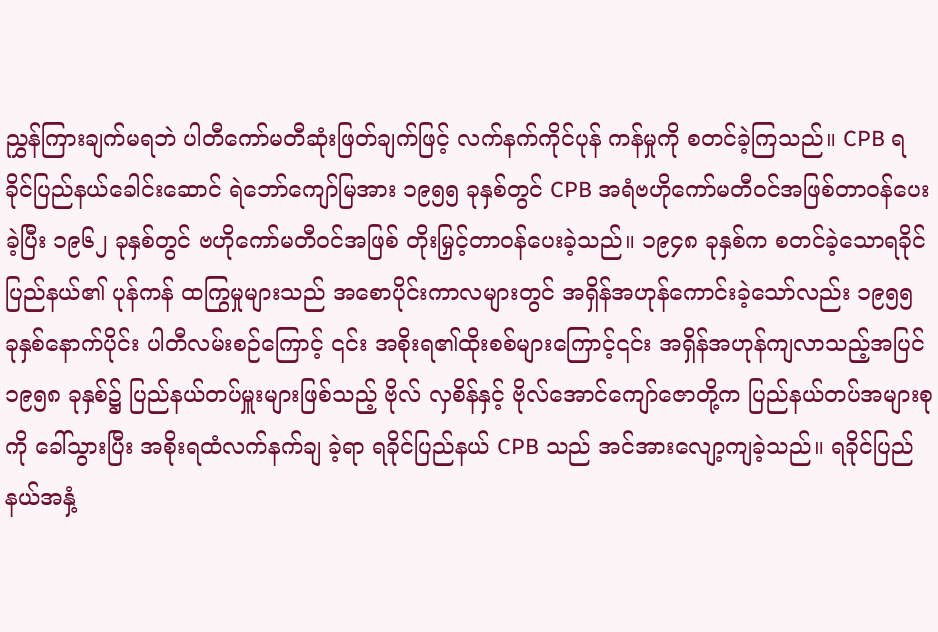ညွှန်ကြားချက်မရဘဲ ပါတီကော်မတီဆုံးဖြတ်ချက်ဖြင့် လက်နက်ကိုင်ပုန် ကန်မှုကို စတင်ခဲ့ကြသည်။ CPB ရခိုင်ပြည်နယ်ခေါင်းဆောင် ရဲဘော်ကျော်မြအား ၁၉၅၅ ခုနှစ်တွင် CPB အရံဗဟိုကော်မတီဝင်အဖြစ်တာဝန်ပေးခဲ့ပြီး ၁၉၆၂ ခုနှစ်တွင် ဗဟိုကော်မတီဝင်အဖြစ် တိုးမြှင့်တာဝန်ပေးခဲ့သည်။ ၁၉၄၈ ခုနှစ်က စတင်ခဲ့သောရခိုင်ပြည်နယ်၏ ပုန်ကန် ထကြွမှုများသည် အစောပိုင်းကာလများတွင် အရှိန်အဟုန်ကောင်းခဲ့သော်လည်း ၁၉၅၅ ခုနှစ်နောက်ပိုင်း ပါတီလမ်းစဉ်ကြောင့် ၎င်း အစိုးရ၏ထိုးစစ်များကြောင့်၎င်း အရှိန်အဟုန်ကျလာသည့်အပြင် ၁၉၅၈ ခုနှစ်၌ ပြည်နယ်တပ်မှူးများဖြစ်သည့် ဗိုလ် လှစိန်နှင့် ဗိုလ်အောင်ကျော်ဇောတို့က ပြည်နယ်တပ်အများစုကို ခေါ်သွားပြီး အစိုးရထံလက်နက်ချ ခဲ့ရာ ရခိုင်ပြည်နယ် CPB သည် အင်အားလျော့ကျခဲ့သည်။ ရခိုင်ပြည်နယ်အနှံ့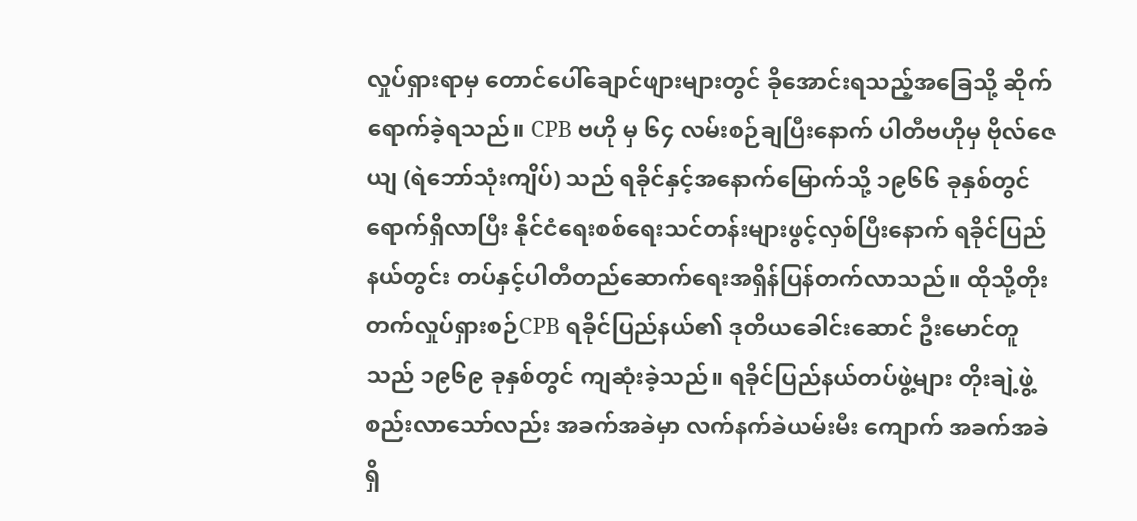လှုပ်ရှားရာမှ တောင်ပေါ်ချောင်ဖျားများတွင် ခိုအောင်းရသည့်အခြေသို့ ဆိုက်ရောက်ခဲ့ရသည်။ CPB ဗဟို မှ ၆၄ လမ်းစဉ်ချပြီးနောက် ပါတီဗဟိုမှ ဗိုလ်ဇေယျ (ရဲဘော်သုံးကျိပ်) သည် ရခိုင်နှင့်အနောက်မြောက်သို့ ၁၉၆၆ ခုနှစ်တွင် ရောက်ရှိလာပြီး နိုင်ငံရေးစစ်ရေးသင်တန်းများဖွင့်လှစ်ပြီးနောက် ရခိုင်ပြည်နယ်တွင်း တပ်နှင့်ပါတီတည်ဆောက်ရေးအရှိန်ပြန်တက်လာသည်။ ထိုသို့တိုးတက်လှုပ်ရှားစဉ်CPB ရခိုင်ပြည်နယ်၏ ဒုတိယခေါင်းဆောင် ဦးမောင်တူသည် ၁၉၆၉ ခုနှစ်တွင် ကျဆုံးခဲ့သည်။ ရခိုင်ပြည်နယ်တပ်ဖွဲ့များ တိုးချဲ့ဖွဲ့စည်းလာသော်လည်း အခက်အခဲမှာ လက်နက်ခဲယမ်းမီး ကျောက် အခက်အခဲရှိ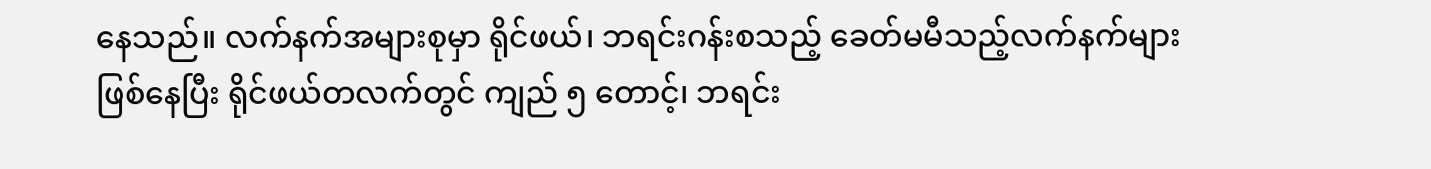နေသည်။ လက်နက်အများစုမှာ ရိုင်ဖယ်၊ ဘရင်းဂန်းစသည့် ခေတ်မမီသည့်လက်နက်များဖြစ်နေပြီး ရိုင်ဖယ်တလက်တွင် ကျည် ၅ တောင့်၊ ဘရင်း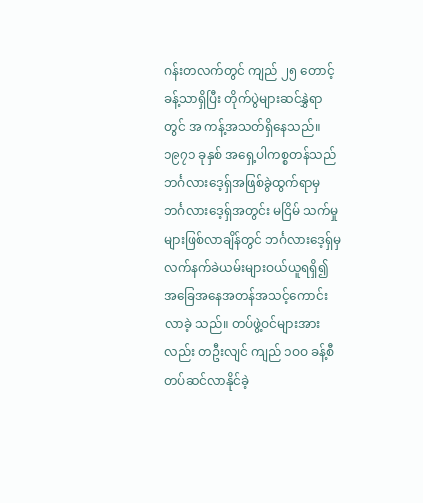ဂန်းတလက်တွင် ကျည် ၂၅ တောင့်ခန့်သာရှိပြီး တိုက်ပွဲများဆင်နွှဲရာတွင် အ ကန့်အသတ်ရှိနေသည်။ ၁၉၇၁ ခုနှစ် အရှေ့ပါကစ္စတန်သည် ဘင်္ဂလားဒေ့ရှ်အဖြစ်ခွဲထွက်ရာမှ ဘင်္ဂလားဒေ့ရှ်အတွင်း မငြိမ် သက်မှုများဖြစ်လာချိန်တွင် ဘင်္ဂလားဒေ့ရှ်မှ လက်နက်ခဲယမ်းများဝယ်ယူရရှိ၍ အခြေအနေအတန်အသင့်ကောင်းလာခဲ့ သည်။ တပ်ဖွဲ့ဝင်များအားလည်း တဦးလျင် ကျည် ၁ဝဝ ခန့်စီ တပ်ဆင်လာနိုင်ခဲ့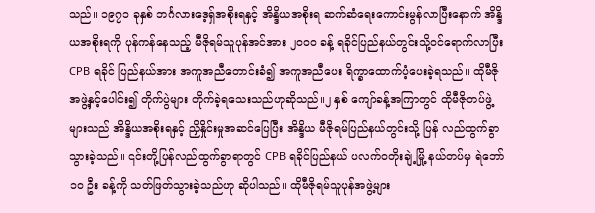သည်။ ၁၉၇၁ ခုနှစ် ဘင်္ဂလားဒေ့ရှ်အစိုးရနှင့် အိန္ဒိယအစိုးရ ဆက်ဆံရေးကောင်းမွန်လာပြီးနောက် အိန္ဒိယအစိုးရကို ပုန်ကန်နေသည့် မီဇိုရမ်သူပုန်အင်အား ၂ဝဝဝ ခန့် ရခိုင်ပြည်နယ်တွင်းသို့ဝင်ရောက်လာပြီး CPB ရခိုင် ပြည်နယ်အား အကူအညီတောင်းခံ၍ အကူအညီပေး ရိက္ခာထောက်ပံ့ပေးခဲ့ရသည်။ ထိုမီဇိုအဖွဲ့နှင့်ပေါင်း၍ တိုက်ပွဲများ တိုက်ခဲ့ရသေးသည်ဟုဆိုသည်။၂ နှစ် ကျော်ခန့်အကြာတွင် ထိုမီဇိုတပ်ဖွဲ့များသည် အိန္ဒိယအစိုးရနှင့် ညှိနှိုင်းမှုအဆင်ပြေပြီး အိန္ဒိယ မီဇိုရမ်ပြည်နယ်တွင်းသို့ ပြန် လည်ထွက်ခွာသွားခဲ့သည်။ ၎င်းတို့ပြန်လည်ထွက်ခွာရာတွင် CPB ရခိုင်ပြည်နယ် ပလက်ဝတိုးချဲ့မြို့ နယ်တပ်မှ ရဲဘော် ၁ဝ ဦး ခန့်ကို သတ်ဖြတ်သွားခဲ့သည်ဟု ဆိုပါသည်။ ထိုမီဇိုရမ်သူပုန်အဖွဲ့များ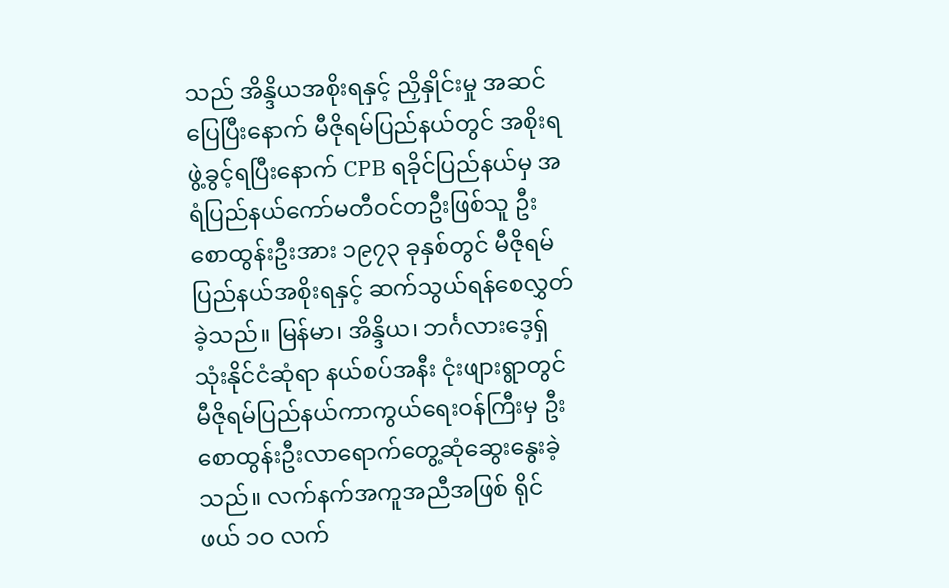သည် အိန္ဒိယအစိုးရနှင့် ညှိနှိုင်းမှု အဆင်ပြေပြီးနောက် မီဇိုရမ်ပြည်နယ်တွင် အစိုးရဖွဲ့ခွင့်ရပြီးနောက် CPB ရခိုင်ပြည်နယ်မှ အရံပြည်နယ်ကော်မတီဝင်တဦးဖြစ်သူ ဦးစောထွန်းဦးအား ၁၉၇၃ ခုနှစ်တွင် မီဇိုရမ်ပြည်နယ်အစိုးရနှင့် ဆက်သွယ်ရန်စေလွှတ်ခဲ့သည်။ မြန်မာ၊ အိန္ဒိယ၊ ဘင်္ဂလားဒေ့ရှ် သုံးနိုင်ငံဆုံရာ နယ်စပ်အနီး ငုံးဖျားရွာတွင် မီဇိုရမ်ပြည်နယ်ကာကွယ်ရေးဝန်ကြီးမှ ဦးစောထွန်းဦးလာရောက်တွေ့ဆုံဆွေးနွေးခဲ့သည်။ လက်နက်အကူအညီအဖြစ် ရိုင်ဖယ် ၁ဝ လက်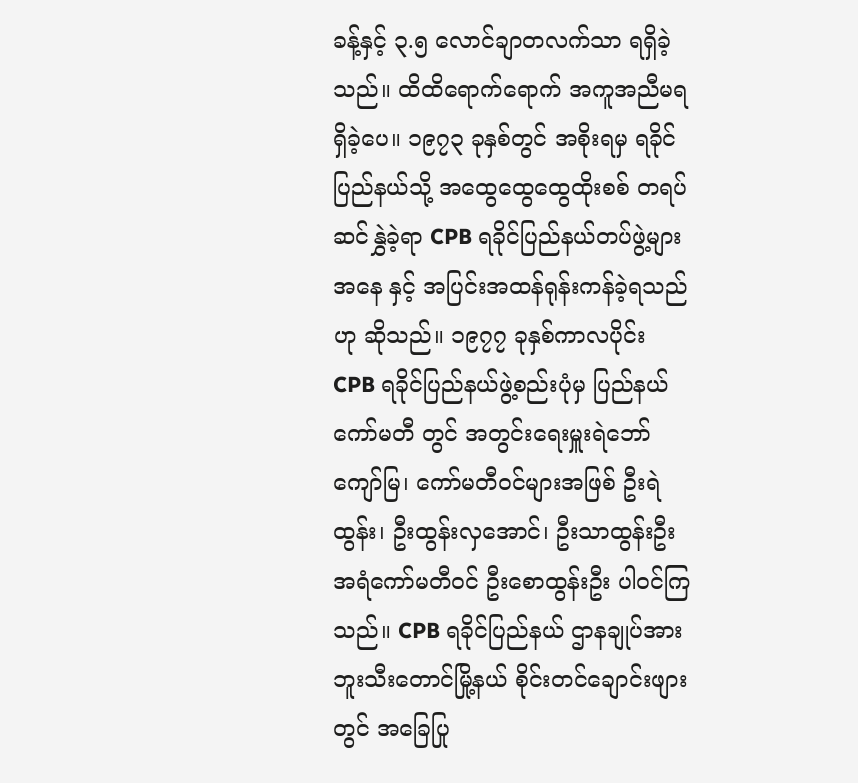ခန့်နှင့် ၃.၅ လောင်ချာတလက်သာ ရရှိခဲ့သည်။ ထိထိရောက်ရောက် အကူအညီမရရှိခဲ့ပေ။ ၁၉၇၃ ခုနှစ်တွင် အစိုးရမှ ရခိုင်ပြည်နယ်သို့ အထွေထွေထွေထိုးစစ် တရပ်ဆင်နွှဲခဲ့ရာ CPB ရခိုင်ပြည်နယ်တပ်ဖွဲ့များအနေ နှင့် အပြင်းအထန်ရုန်းကန်ခဲ့ရသည်ဟု ဆိုသည်။ ၁၉၇၇ ခုနှစ်ကာလပိုင်း CPB ရခိုင်ပြည်နယ်ဖွဲ့စည်းပုံမှ ပြည်နယ်ကော်မတီ တွင် အတွင်းရေးမှူးရဲဘော်ကျော်မြ၊ ကော်မတီဝင်များအဖြစ် ဦးရဲထွန်း၊ ဦးထွန်းလှအောင်၊ ဦးသာထွန်းဦး အရံကော်မတီဝင် ဦးစောထွန်းဦး ပါဝင်ကြသည်။ CPB ရခိုင်ပြည်နယ် ဌာနချုပ်အား ဘူးသီးတောင်မြို့နယ် စိုင်းတင်ချောင်းဖျားတွင် အခြေပြု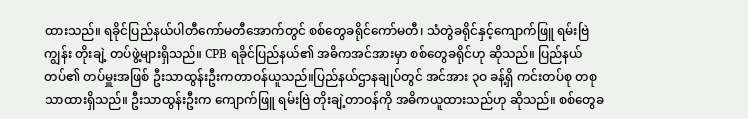ထားသည်။ ရခိုင်ပြည်နယ်ပါတီကော်မတီအောက်တွင် စစ်တွေခရိုင်ကော်မတီ၊ သံတွဲခရိုင်နှင့်ကျောက်ဖြူ ရမ်းဗြဲကျွန်း တိုးချဲ့ တပ်ဖွဲ့များရှိသည်။ CPB ရခိုင်ပြည်နယ်၏ အဓိကအင်အားမှာ စစ်တွေခရိုင်ဟု ဆိုသည်။ ပြည်နယ်တပ်၏ တပ်မှူးအဖြစ် ဦးသာထွန်းဦးကတာဝန်ယူသည်။ပြည်နယ်ဌာနချုပ်တွင် အင်အား ၃ဝ ခန့်ရှိ ကင်းတပ်စု တစုသာထားရှိသည်။ ဦးသာထွန်းဦးက ကျောက်ဖြူ ရမ်းဗြဲ တိုးချဲ့တာဝန်ကို အဓိကယူထားသည်ဟု ဆိုသည်။ စစ်တွေခ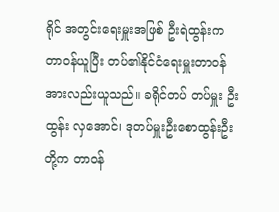ရိုင် အတွင်းရေးမှူးအဖြစ် ဦးရဲထွန်းက တာဝန်ယူပြီး တပ်၏နိုင်ငံရေးမှူးတာဝန်အားလည်းယူသည်။ ခရိုင်တပ် တပ်မှူး ဦးထွန်း လှအောင်၊ ဒုတပ်မှူးဦးစောထွန်းဦးတို့က တာဝန်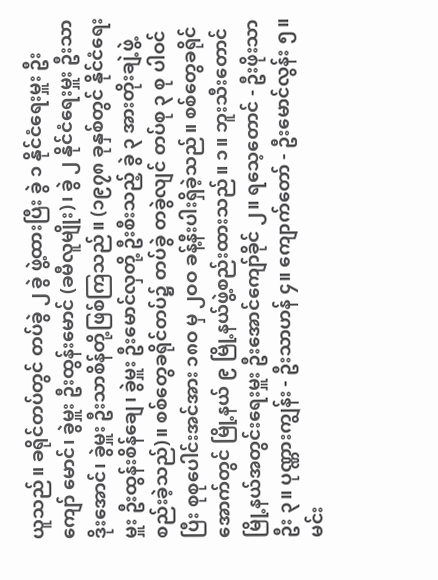ယူသည်။ ခရိုင်တပ်တွင် တပ်ခွဲ ၂ ခွဲ ဖွဲ့ထားပြီး ခွဲ ၁ နိုင်ငံရေးမှူး ဦးကျော် မောင်၊ ခွဲမှူး ဦးထွန်းမောင် (ခမီလူမျိုး)၊ ခွဲ ၂ နိုင်ငံရေးမှူး ဦးသာဒိုးအောင်၊ ခွဲမှူး ဦးသာစိန်တို့ဖြစ်ကြသည်။ (၁၉၇၈ ခုနှစ်တွင် နိုင်ငံရေးမှူး ဦးထွန်းစိန်ချေ၊ ခွဲမှူး ဦးမောင်လှတို့ ဦးစီးသည့် ခွဲ ၃ အားတိုးချဲ့ဖွဲ့စည်းခဲ့သည်)။ စစ်တွေခရိုင်တပ်၌ တပ်ခွဲ တခွဲလျင် တပ်စု ၃ စု ပါဝင်ပြီး စုစုပေါင်းအင်အား ၁၈ဝ မှ ၂ဝဝ ခန့်နီးပါးရှိခဲ့သည်။ စစ်တွေခရိုင်အောက်တွင် မြို့နယ် ၉ မြို့နယ်ဖွဲ့စည်းထားသည်။ ၁။ ဘူးသီးတောင် မြို့နယ်အတွင်းရေးမှူး ဦးအောင်ကျော်ခိုင် ၂။ ရသေ့တောင် - ဦးဖိုးသာဦး ၃။ ပုဏ္ဏားကျွန်း - ဦးသာဟန် ၄။ ကျောက်တော် - ဦးမောင်လွန်း ၅။ မင်း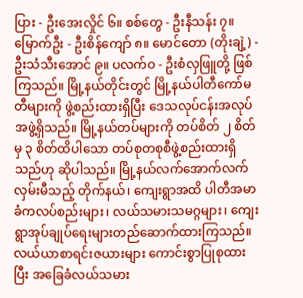ပြား - ဦးအေးလှိုင် ၆။ စစ်တွေ - ဦးနီသန်း ၇။ မြောက်ဦး - ဦးစိန်ကျော် ၈။ မောင်တော (တိုးချဲ့) - ဦးသံသီးအောင် ၉။ ပလက်ဝ - ဦးစံလှဖြူတို့ ဖြစ်ကြသည်။ မြို့နယ်တိုင်းတွင် မြို့နယ်ပါတီကော်မတီများကို ဖွဲ့စည်းထားရှိပြီး ဒေသလုပ်ငန်းအလုပ်အဖွဲ့ရှိသည်။ မြို့နယ်တပ်များကို တပ်စိတ် ၂ စိတ်မှ ၃ စိတ်ထိပါသော တပ်စုတစုစီဖွဲ့စည်းထားရှိသည်ဟု ဆိုပါသည်။ မြို့နယ်လက်အောက်လက်လှမ်းမီသည့် တိုက်နယ်၊ ကျေးရွာအထိ ပါတီအမာခံကလပ်စည်းများ၊ လယ်သမားသမဂ္ဂများ၊ ကျေးရွာအုပ်ချုပ်ရေးများတည်ဆောက်ထားကြသည်။ လယ်ယာစာရင်းဇယားများ ကောင်းစွာပြုစုထားပြီး အခြေခံလယ်သမား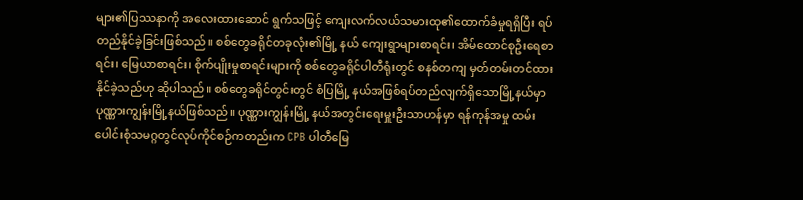များ၏ပြဿနာကို အလေးထားဆောင် ရွက်သဖြင့် ကျေးလက်လယ်သမားထု၏ထောက်ခံမှုရရှိပြီး ရပ်တည်နိုင်ခဲ့ခြင်းဖြစ်သည်။ စစ်တွေခရိုင်တခုလုံး၏မြို့ နယ် ကျေးရွာများစာရင်း၊ အိမ်ထောင်စုဦးရေစာရင်း၊ မြေယာစာရင်း၊ စိုက်ပျိုးမှုစာရင်းများကို စစ်တွေခရိုင်ပါတီရုံးတွင် စနစ်တကျ မှတ်တမ်းတင်ထားနိုင်ခဲ့သည်ဟု ဆိုပါသည်။ စစ်တွေခရိုင်တွင်းတွင် စံပြမြို့ နယ်အဖြစ်ရပ်တည်လျက်ရှိသောမြို့နယ်မှာ ပုဏ္ဏားကျွန်းမြို့နယ်ဖြစ်သည်။ ပုဏ္ဏားကျွန်းမြို့ နယ်အတွင်းရေးမှူးဦးသာဟန်မှာ ရန်ကုန်အမှု ထမ်းပေါင်းစုံသမဂ္ဂတွင်လုပ်ကိုင်စဉ်ကတည်းက CPB ပါတီမြေ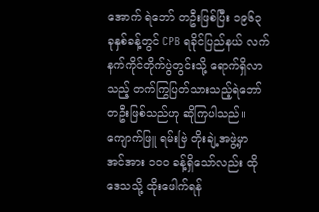အောက် ရဲဘော် တဦးဖြစ်ပြီး ၁၉၆၃ ခုနှစ်ခန့်တွင် CPB ရခိုင်ပြည်နယ် လက်နက်ကိုင်တိုက်ပွဲတွင်းသို့ ရောက်ရှိလာသည့် တက်ကြွပြတ်သားသည့်ရဲဘော်တဦးဖြစ်သည်ဟု ဆိုကြပါသည်။ ကျောက်ဖြူ ရမ်းဗြဲ တိုးချဲ့အဖွဲ့မှာ အင်အား ၁ဝဝ ခန့်ရှိသော်လည်း ထိုဒေသသို့ ထိုးဖေါက်ရန်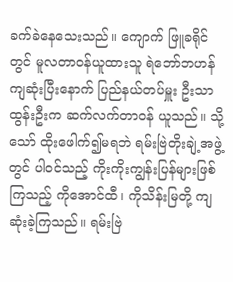ခက်ခဲနေသေးသည်။ ကျောက် ဖြူခရိုင်တွင် မူလတာဝန်ယူထားသူ ရဲဘော်ဘဟန်ကျဆုံးပြီးနောက် ပြည်နယ်တပ်မှူး ဦးသာထွန်းဦးက ဆက်လက်တာဝန် ယူသည်။ သို့သော် ထိုးဖေါက်၍မရဘဲ ရမ်းဗြဲတိုးချဲ့အဖွဲ့တွင် ပါဝင်သည့် ကိုးကိုးကျွန်းပြန်များဖြစ်ကြသည့် ကိုအောင်ထီ၊ ကိုသိန်းမြတို့ ကျဆုံးခဲ့ကြသည်။ ရမ်းဗြဲ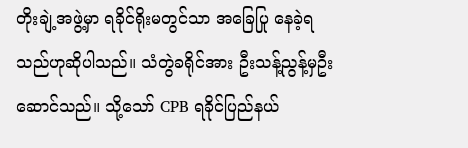တိုးချဲ့အဖွဲ့မှာ ရခိုင်ရိုးမတွင်သာ အခြေပြု နေခဲ့ရသည်ဟုဆိုပါသည်။ သံတွဲခရိုင်အား ဦးသန့်ညွန့်မှဦးဆောင်သည်။ သို့သော် CPB ရခိုင်ပြည်နယ်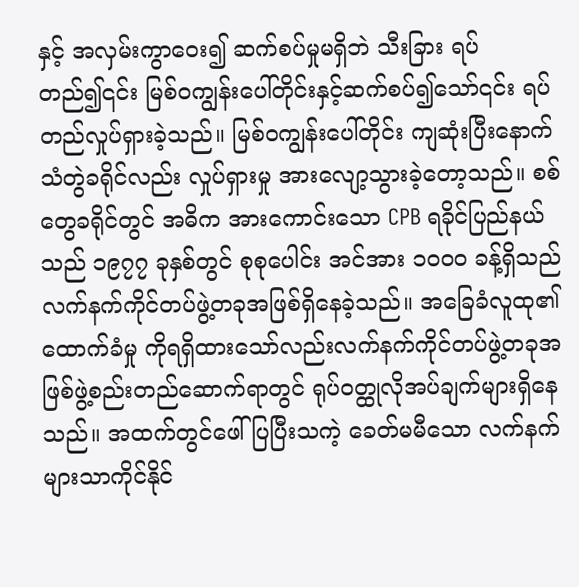နှင့် အလှမ်းကွာဝေး၍ ဆက်စပ်မှုမရှိဘဲ သီးခြား ရပ်တည်၍၎င်း မြစ်ဝကျွန်းပေါ်တိုင်းနှင့်ဆက်စပ်၍သော်၎င်း ရပ်တည်လှုပ်ရှားခဲ့သည်။ မြစ်ဝကျွန်းပေါ်တိုင်း ကျဆုံးပြီးနောက် သံတွဲခရိုင်လည်း လှုပ်ရှားမှု အားလျော့သွားခဲ့တော့သည်။ စစ်တွေခရိုင်တွင် အဓိက အားကောင်းသော CPB ရခိုင်ပြည်နယ်သည် ၁၉၇၇ ခုနှစ်တွင် စုစုပေါင်း အင်အား ၁ဝဝဝ ခန့်ရှိသည် လက်နက်ကိုင်တပ်ဖွဲ့တခုအဖြစ်ရှိနေခဲ့သည်။ အခြေခံလူထု၏ ထောက်ခံမှု ကိုရရှိထားသော်လည်းလက်နက်ကိုင်တပ်ဖွဲ့တခုအဖြစ်ဖွဲ့စည်းတည်ဆောက်ရာတွင် ရုပ်ဝတ္ထုလိုအပ်ချက်များရှိနေသည်။ အထက်တွင်ဖေါ်ပြပြီးသကဲ့ ခေတ်မမီသော လက်နက်များသာကိုင်နိုင်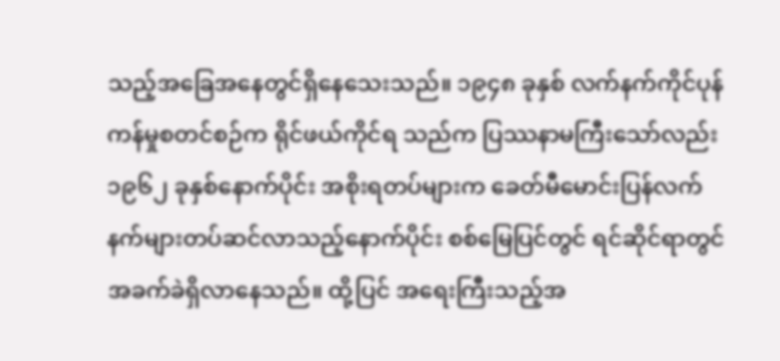သည့်အခြေအနေတွင်ရှိနေသေးသည်။ ၁၉၄၈ ခုနှစ် လက်နက်ကိုင်ပုန်ကန်မှုစတင်စဉ်က ရိုင်ဖယ်ကိုင်ရ သည်က ပြဿနာမကြီးသော်လည်း ၁၉၆၂ ခုနှစ်နောက်ပိုင်း အစိုးရတပ်များက ခေတ်မီမောင်းပြန်လက်နက်များတပ်ဆင်လာသည့်နောက်ပိုင်း စစ်မြေပြင်တွင် ရင်ဆိုင်ရာတွင် အခက်ခဲရှိလာနေသည်။ ထို့ပြင် အရေးကြီးသည့်အ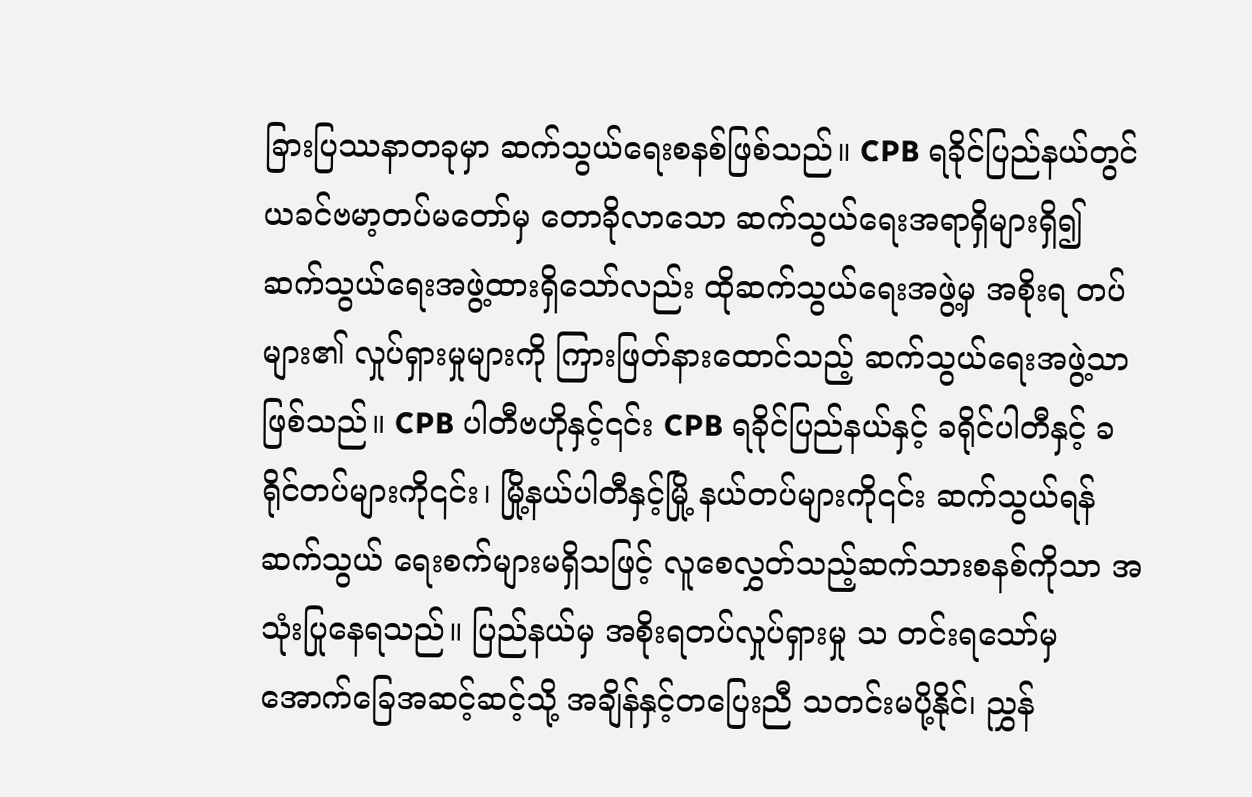ခြားပြဿနာတခုမှာ ဆက်သွယ်ရေးစနစ်ဖြစ်သည်။ CPB ရခိုင်ပြည်နယ်တွင် ယခင်ဗမာ့တပ်မတော်မှ တောခိုလာသော ဆက်သွယ်ရေးအရာရှိများရှိ၍ ဆက်သွယ်ရေးအဖွဲ့ထားရှိသော်လည်း ထိုဆက်သွယ်ရေးအဖွဲ့မှ အစိုးရ တပ် များ၏ လှုပ်ရှားမှုများကို ကြားဖြတ်နားထောင်သည့် ဆက်သွယ်ရေးအဖွဲ့သာဖြစ်သည်။ CPB ပါတီဗဟိုနှင့်၎င်း CPB ရခိုင်ပြည်နယ်နှင့် ခရိုင်ပါတီနှင့် ခရိုင်တပ်များကို၎င်း၊ မြို့နယ်ပါတီနှင့်မြို့ နယ်တပ်များကို၎င်း ဆက်သွယ်ရန် ဆက်သွယ် ရေးစက်များမရှိသဖြင့် လူစေလွှတ်သည့်ဆက်သားစနစ်ကိုသာ အသုံးပြုနေရသည်။ ပြည်နယ်မှ အစိုးရတပ်လှုပ်ရှားမှု သ တင်းရသော်မှ အောက်ခြေအဆင့်ဆင့်သို့ အချိန်နှင့်တပြေးညီ သတင်းမပို့နိုင်၊ ညွှန်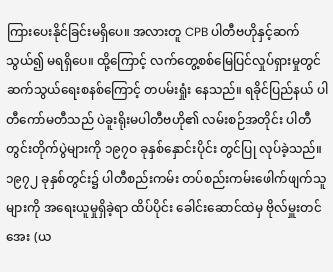ကြားပေးနိုင်ခြင်းမရှိပေ။ အလားတူ CPB ပါတီဗဟိုနှင့်ဆက်သွယ်၍ မရရှိပေ။ ထို့ကြောင့် လက်တွေ့စစ်မြေပြင်လှုပ်ရှားမှုတွင် ဆက်သွယ်ရေးစနစ်ကြောင့် တပမ်းရှုံး နေသည်။ ရခိုင်ပြည်နယ် ပါတီကော်မတီသည် ပဲခူးရိုးမပါတီဗဟို၏ လမ်းစဉ်အတိုင်း ပါတီတွင်းတိုက်ပွဲများကို ၁၉၇ဝ ခုနှစ်နှောင်းပိုင်း တွင်ပြု လုပ်ခဲ့သည်။ ၁၉၇၂ ခုနှစ်တွင်း၌ ပါတီစည်းကမ်း တပ်စည်းကမ်းဖေါက်ဖျက်သူများကို အရေးယူမှုရှိခဲ့ရာ ထိပ်ပိုင်း ခေါင်းဆောင်ထဲမှ ဗိုလ်မှူးတင်အေး (ယ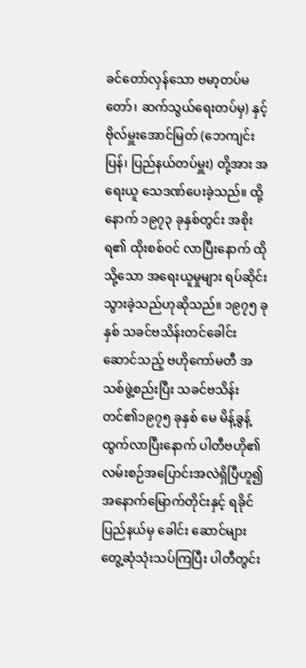ခင်တော်လှန်သော ဗမာ့တပ်မတော်၊ ဆက်သွယ်ရေးတပ်မှ) နှင့် ဗိုလ်မှူးအောင်မြတ် (ဘေကျင်းပြန်၊ ပြည်နယ်တပ်မှူး) တို့အား အရေးယူ သေဒဏ်ပေးခဲ့သည်။ ထို့နောက် ၁၉၇၃ ခုနှစ်တွင်း အစိုးရ၏ ထိုးစစ်ဝင် လာပြီးနောက် ထိုသို့သော အရေးယူမှုများ ရပ်ဆိုင်းသွားခဲ့သည်ဟုဆိုသည်။ ၁၉၇၅ ခုနှစ် သခင်ဗသိန်းတင်ခေါင်းဆောင်သည့် ဗဟိုကော်မတီ အသစ်ဖွဲ့စည်းပြီး သခင်ဗသိန်းတင်၏၁၉၇၅ ခုနှစ် မေ မိန့်ခွန့်ထွက်လာပြီးနောက် ပါတီဗဟို၏ လမ်းစဉ်အပြောင်းအလဲရှိပြီဟူ၍ အနောက်မြောက်တိုင်းနှင့် ရခိုင်ပြည်နယ်မှ ခေါင်း ဆောင်များ တွေ့ဆုံသုံးသပ်ကြပြီး ပါတီတွင်း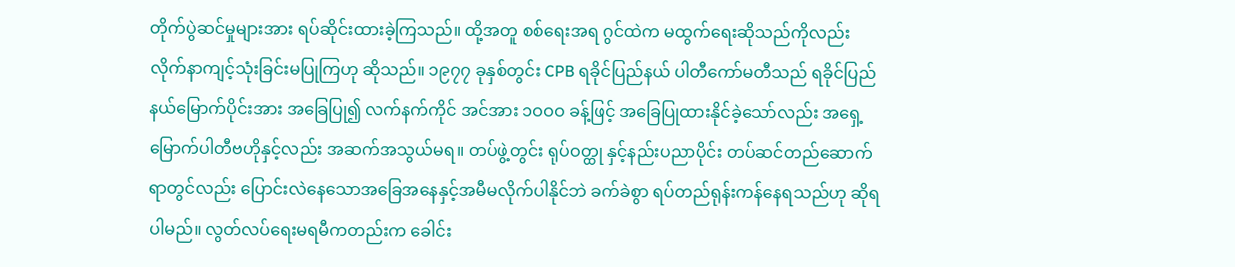တိုက်ပွဲဆင်မှုများအား ရပ်ဆိုင်းထားခဲ့ကြသည်။ ထို့အတူ စစ်ရေးအရ ဂွင်ထဲက မထွက်ရေးဆိုသည်ကိုလည်း လိုက်နာကျင့်သုံးခြင်းမပြုကြဟု ဆိုသည်။ ၁၉၇၇ ခုနှစ်တွင်း CPB ရခိုင်ပြည်နယ် ပါတီကော်မတီသည် ရခိုင်ပြည်နယ်မြောက်ပိုင်းအား အခြေပြု၍ လက်နက်ကိုင် အင်အား ၁ဝဝဝ ခန့်ဖြင့် အခြေပြုထားနိုင်ခဲ့သော်လည်း အရှေ့မြောက်ပါတီဗဟိုနှင့်လည်း အဆက်အသွယ်မရ။ တပ်ဖွဲ့တွင်း ရုပ်ဝတ္ထု နှင့်နည်းပညာပိုင်း တပ်ဆင်တည်ဆောက်ရာတွင်လည်း ပြောင်းလဲနေသောအခြေအနေနှင့်အမီမလိုက်ပါနိုင်ဘဲ ခက်ခဲစွာ ရပ်တည်ရုန်းကန်နေရသည်ဟု ဆိုရပါမည်။ လွတ်လပ်ရေးမရမီကတည်းက ခေါင်း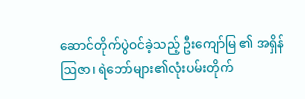ဆောင်တိုက်ပွဲဝင်ခဲ့သည့် ဦးကျော်မြ ၏ အရှိန်ဩဇာ၊ ရဲဘော်များ၏လုံးပမ်းတိုက်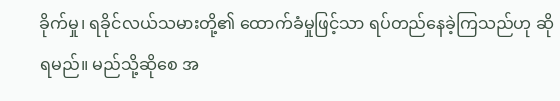ခိုက်မှု၊ ရခိုင်လယ်သမားတို့၏ ထောက်ခံမှုဖြင့်သာ ရပ်တည်နေခဲ့ကြသည်ဟု ဆိုရမည်။ မည်သို့ဆိုစေ အ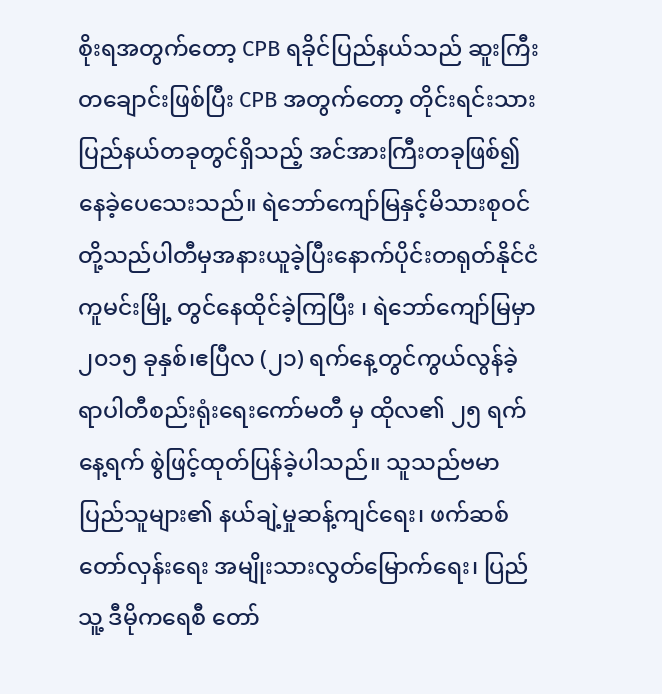စိုးရအတွက်တော့ CPB ရခိုင်ပြည်နယ်သည် ဆူးကြီးတချောင်းဖြစ်ပြီး CPB အတွက်တော့ တိုင်းရင်းသားပြည်နယ်တခုတွင်ရှိသည့် အင်အားကြီးတခုဖြစ်၍နေခဲ့ပေသေးသည်။ ရဲဘော်ကျော်မြနှင့်မိသားစုဝင်တို့သည်ပါတီမှအနားယူခဲ့ပြီးနောက်ပိုင်းတရုတ်နိုင်ငံကူမင်းမြို့ တွင်နေထိုင်ခဲ့ကြပြီး ၊ ရဲဘော်ကျော်မြမှာ ၂၀၁၅ ခုနှစ်၊ဧပြီလ (၂၁) ရက်နေ့တွင်ကွယ်လွန်ခဲ့ရာပါတီစည်းရုံးရေးကော်မတီ မှ ထိုလ၏ ၂၅ ရက်နေ့ရက် စွဲဖြင့်ထုတ်ပြန်ခဲ့ပါသည်။ သူသည်ဗမာပြည်သူများ၏ နယ်ချဲ့မှုဆန့်ကျင်ရေး၊ ဖက်ဆစ်တော်လှန်းရေး အမျိုးသားလွတ်မြောက်ရေး၊ ပြည်သူ့ ဒီမိုကရေစီ တော်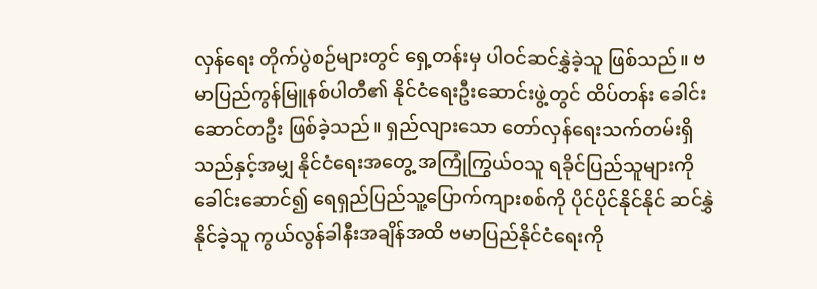လှန်ရေး တိုက်ပွဲစဉ်များတွင် ရှေ့တန်းမှ ပါဝင်ဆင်နွှဲခဲ့သူ ဖြစ်သည်။ ဗမာပြည်ကွန်မြူနစ်ပါတီ၏ နိုင်ငံရေးဦးဆောင်းဖွဲ့တွင် ထိပ်တန်း ခေါင်း ဆောင်တဦး ဖြစ်ခဲ့သည်။ ရှည်လျားသော တော်လှန်ရေးသက်တမ်းရှိသည်နှင့်အမျှ နိုင်ငံရေးအတွေ့ အကြုံကြွယ်ဝသူ ရခိုင်ပြည်သူများကို ခေါင်းဆောင်၍ ရေရှည်ပြည်သူ့ပြောက်ကျားစစ်ကို ပိုင်ပိုင်နိုင်နိုင် ဆင်နွှဲနိုင်ခဲ့သူ ကွယ်လွန်ခါနီးအချိန်အထိ ဗမာပြည်နိုင်ငံရေးကို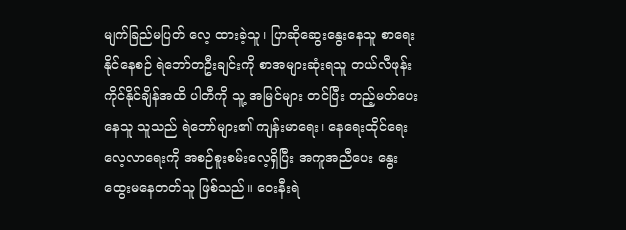မျက်ခြည်မပြတ် လေ့ ထားခဲ့သူ၊ ပြာဆိုဆွေးနွေးနေသူ စာရေးနိုင်နေစဉ် ရဲဘော်တဦးချင်းကို စာအများဆုံးရသူ တယ်လီဖုန်းကိုင်နိုင်ချိန်အထိ ပါတီကို သူ့ အမြင်များ တင်ပြီး တည့်မတ်ပေးနေသူ သူသည် ရဲဘော်များ၏ ကျန်းမာရေး၊ နေရေးထိုင်ရေး လေ့လာရေးကို အစဉ်စူးစမ်းလေ့ရှိပြီး အကူအညီပေး နွေးထွေးမနေတတ်သူ ဖြစ်သည်။ ဝေးနီးရဲ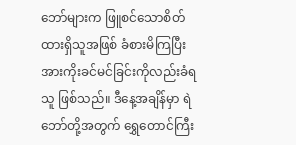ဘော်များက ဖြူစင်သောစိတ်ထားရှိသူအဖြစ် ခံစားမိကြပြီး အားကိုးခင်မင်ခြင်းကိုလည်းခံရသူ ဖြစ်သည်။ ဒီနေ့အချိန်မှာ ရဲဘော်တို့အတွက် ရွှေတောင်ကြီး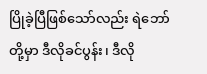ပြိုခဲ့ပြီဖြစ်သော်လည်း ရဲဘော်တို့မှာ ဒီလိုခင်ပွန်း၊ ဒီလို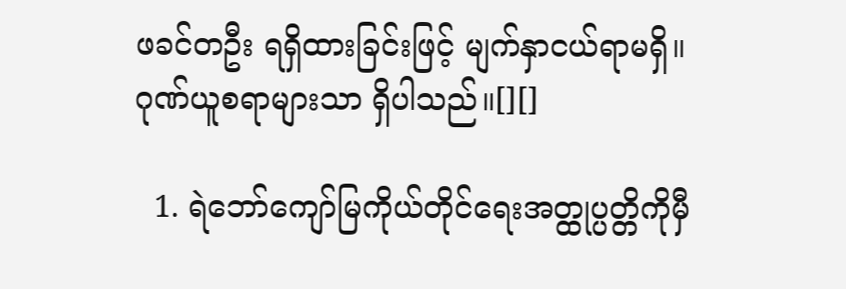ဖခင်တဦး ရရှိထားခြင်းဖြင့် မျက်နှာငယ်ရာမရှိ။ ဂုဏ်ယူစရာများသာ ရှိပါသည်။[][]

  1. ရဲဘော်ကျော်မြကိုယ်တိုင်ရေးအတ္ထုပ္ပတ္တိကိုမှီ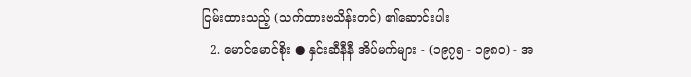ငြမ်းထားသည့် (သက်ထားဗသိန်းတင်) ၏ဆောင်းပါး
  2. မောင်မောင်စိုး ● နှင်းဆီနီနီ အိပ်မက်များ - (၁၉၇၅ - ၁၉၈ဝ) - အ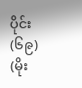ပိုင်း (၆၉) (မိုး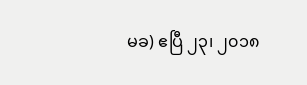မခ) ဧပြီ ၂၃၊ ၂၀၁၈